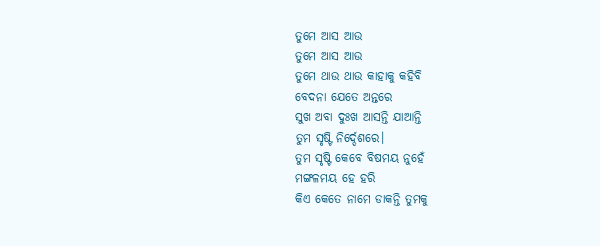ତୁମେ ଆସ ଆଉ
ତୁମେ ଆସ ଆଉ
ତୁମେ ଥାଉ ଥାଉ କାହାକୁ କହିବି
ବେଦନା ଯେତେ ଅନ୍ତରେ
ସୁଖ ଅବା ଦୁଃଖ ଆସନ୍ତି ଯାଆନ୍ତି
ତୁମ ସୃଷ୍ଟି ନିର୍ଦ୍ଦେଶରେ।
ତୁମ ସୃଷ୍ଟି କେବେ ବିଷମୟ ନୁହେଁ
ମଙ୍ଗଳମୟ ହେ ହରି
କିଏ କେତେ ନାମେ ଡାକନ୍ତି ତୁମକୁ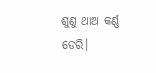ଶୁଣୁ ଥାଅ କର୍ଣ୍ଣ ଡେରି।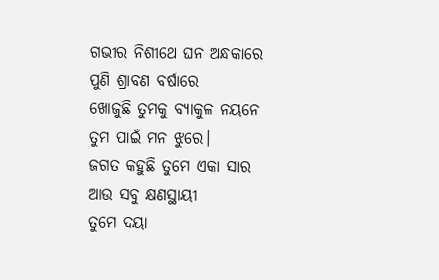ଗଭୀର ନିଶୀଥେ ଘନ ଅନ୍ଧକାରେ
ପୁଣି ଶ୍ରାବଣ ବର୍ଷାରେ
ଖୋଜୁଛି ତୁମକୁ ବ୍ୟାକୁଳ ନୟନେ
ତୁମ ପାଇଁ ମନ ଝୁରେ।
ଜଗତ କହୁଛି ତୁମେ ଏକା ସାର
ଆଉ ସବୁ କ୍ଷଣସ୍ଥାୟୀ
ତୁମେ ଦୟା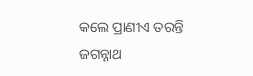କଲେ ପ୍ରାଣୀଏ ତରନ୍ତି
ଜଗନ୍ନାଥ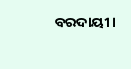ବରଦାୟୀ।